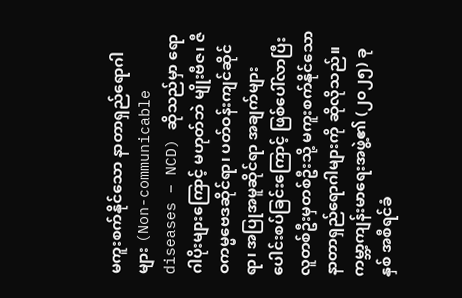မကူးစက်နိုင်သော နာတာရှည်ရောဂါများ (Non-communicable diseases – NCD) ဆိုသည်မှာ ရောဂါပိုးများကြောင့် မဟုတ်ဘဲ မျိုးဗီဇ၊ ဇီဝကမ္မဗေဒဆိုင်ရာ၊ ပတ်ဝန်းကျင်ဆိုင်ရာ၊ အပြုအမူဆိုင်ရာ အချက်များပေါင်းစပ်ခြင်းကြောင့် ဖြစ်ပေါ်လာပြီး လူတစ်ဦးမှတစ်ဦးသို့ မကူးစက်နိုင်သော နာတာရှည်ရောဂါများကို ဆိုလိုသည်။ ကမ္ဘာ့ကျန်းမာရေးအဖွဲ့၏ (၂၀၂၅) ခုနှစ် အစီရင်ခံ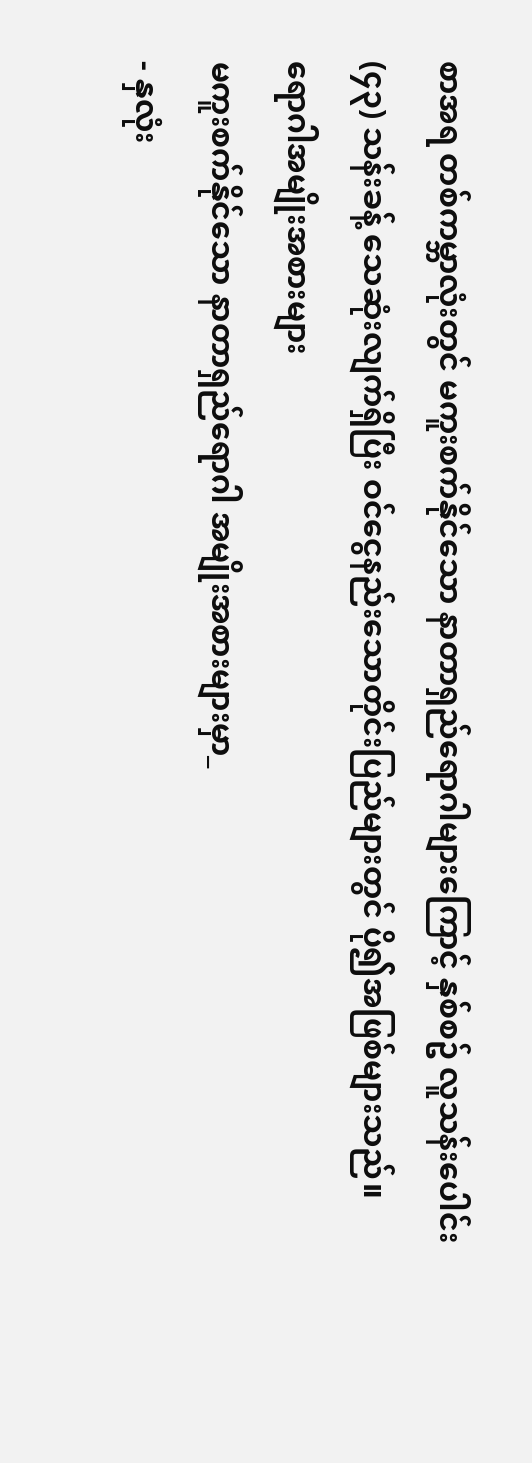စာအရ တစ်ကမ္ဘာလုံးတွင် မကူးစက်နိုင်သော နာတာရှည်ရောဂါများကြောင့် နှစ်စဥ် လူသန်းပေါင်း (၄၃) သန်းခန့် သေဆုံးလျက်ရှိပြီး ဝင်ငွေနည်းသောတိုင်းပြည်များတွင် ပို၍အဖြစ်များသည်။
ရောဂါအမျိုးအစားများ
မကူးစက်နိုင်သော နာတာရှည်ရောဂါ အမျိုးအစားများမှာ_
- နှလုံး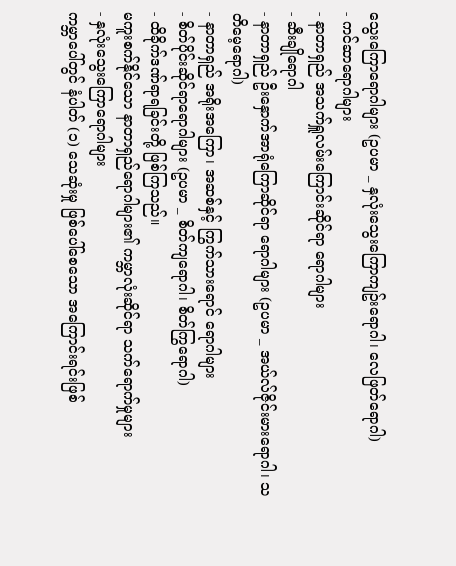သွေးကြောရောဂါများ (ဥပမာ _ နှလုံးသွေးကြောကျဥ်းရောဂါ၊ လေဖြတ်ရောဂါ)
- ကင်ဆာရောဂါများ
- နာတာရှည် အသက်ရှူလမ်းကြောင်းဆိုင်ရာ ရောဂါများ
- ဆီးချိုရောဂါ
- နာတာရှည် ဦးနှောက်အာရုံကြောဆိုင်ရာ ရောဂါများ (ဥပမာ _ အယ်လ်ဇိုင်းမားရောဂါ၊ သတိမေ့ရောဂါ)
- နာတာရှည် အရိုးအကြော၊ အဆစ်နှင့် ကြွက်သားရောင် ရောဂါများ
- စိတ်ပိုင်းဆိုင်ရာရောဂါများ (ဥပမာ _ စိတ်ကျရောဂါ၊ စိတ်ကြွရောဂါ)
- ထိခိုက်ဒဏ်ရာရခြင်းတို့ ဖြစ်ကြသည်။
မကူးစက်နိုင်သော နာတာရှည်ရောဂါများ၏ ကမ္ဘာလုံးဆိုင်ရာ သက်ရောက်မှုများ
- နှလုံးသွေးကြောရောဂါများ
ကမ္ဘာပေါ်တွင် နံပါတ် (၁) သေဆုံးမှု ဖြစ်ပေါ်စေသော အကြောင်းရင်းဖြစ်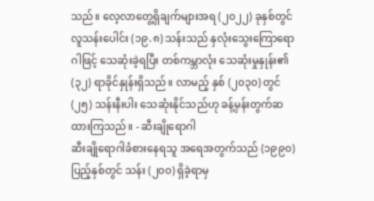သည်။ လေ့လာတွေ့ရှိချက်များအရ (၂၀၂၂) ခုနှစ်တွင် လူသန်းပေါင်း (၁၉.၈) သန်းသည် နှလုံးသွေးကြောရောဂါဖြင့် သေဆုံးခဲ့ရပြီး တစ်ကမ္ဘာလုံး သေဆုံးမှုနှုန်း၏ (၃၂) ရာခိုင်နှုန်းရှိသည်။ လာမည့် နှစ် (၂၀၃၀) တွင် (၂၅) သန်းနီးပါး သေဆုံးနိုင်သည်ဟု ခန့်မှန်းတွက်ဆထားကြသည်။ - ဆီးချိုရောဂါ
ဆီးချိုရောဂါခံစားနေရသူ အရေအတွက်သည် (၁၉၉၀) ပြည့်နှစ်တွင် သန်း (၂၀၀) ရှိခဲ့ရာမှ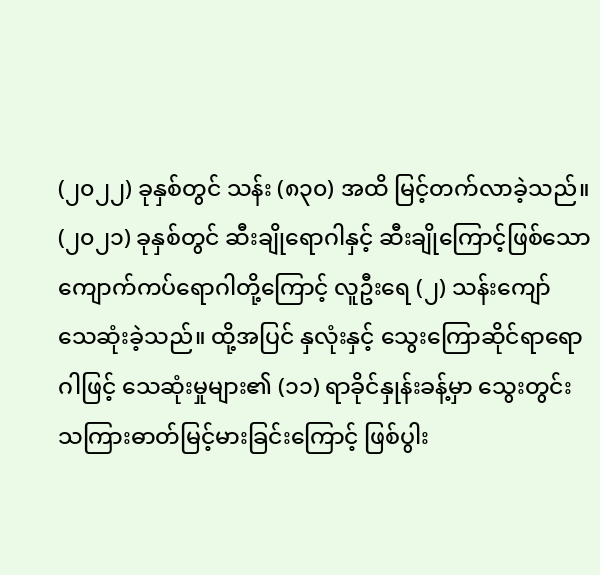(၂၀၂၂) ခုနှစ်တွင် သန်း (၈၃၀) အထိ မြင့်တက်လာခဲ့သည်။ (၂၀၂၁) ခုနှစ်တွင် ဆီးချိုရောဂါနှင့် ဆီးချိုကြောင့်ဖြစ်သော ကျောက်ကပ်ရောဂါတို့ကြောင့် လူဦးရေ (၂) သန်းကျော် သေဆုံးခဲ့သည်။ ထို့အပြင် နှလုံးနှင့် သွေးကြောဆိုင်ရာရောဂါဖြင့် သေဆုံးမှုများ၏ (၁၁) ရာခိုင်နှုန်းခန့်မှာ သွေးတွင်းသကြားဓာတ်မြင့်မားခြင်းကြောင့် ဖြစ်ပွါး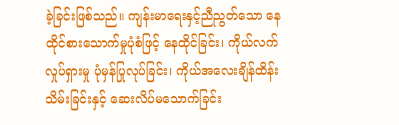ခဲ့ခြင်းဖြစ်သည်။ ကျန်းမာရေးနှင့်ညီညွတ်သော နေထိုင်စားသောက်မှုပုံစံဖြင့် နေထိုင်ခြင်း၊ ကိုယ်လက်လှုပ်ရှားမှု ပုံမှန်ပြုလုပ်ခြင်း၊ ကိုယ်အလေးချိန်ထိန်းသိမ်းခြင်းနှင့် ဆေးလိပ်မသောက်ခြင်း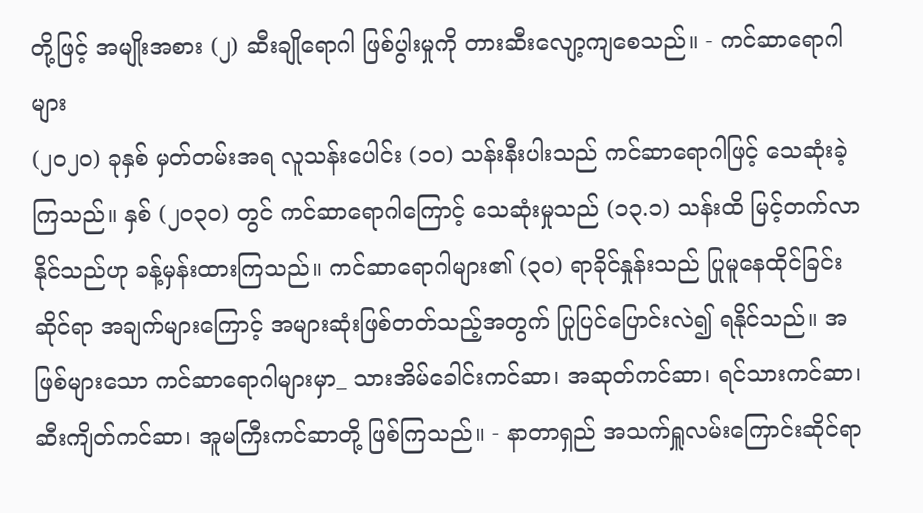တို့ဖြင့် အမျိုးအစား (၂) ဆီးချိုရောဂါ ဖြစ်ပွါးမှုကို တားဆီးလျော့ကျစေသည်။ - ကင်ဆာရောဂါများ
(၂၀၂၀) ခုနှစ် မှတ်တမ်းအရ လူသန်းပေါင်း (၁၀) သန်းနီးပါးသည် ကင်ဆာရောဂါဖြင့် သေဆုံးခဲ့ကြသည်။ နှစ် (၂၀၃၀) တွင် ကင်ဆာရောဂါကြောင့် သေဆုံးမှုသည် (၁၃.၁) သန်းထိ မြင့်တက်လာနိုင်သည်ဟု ခန့်မှန်းထားကြသည်။ ကင်ဆာရောဂါများ၏ (၃၀) ရာခိုင်နှုန်းသည် ပြုမူနေထိုင်ခြင်းဆိုင်ရာ အချက်များကြောင့် အများဆုံးဖြစ်တတ်သည့်အတွက် ပြုပြင်ပြောင်းလဲ၍ ရနိုင်သည်။ အဖြစ်များသော ကင်ဆာရောဂါများမှာ_ သားအိမ်ခေါင်းကင်ဆာ၊ အဆုတ်ကင်ဆာ၊ ရင်သားကင်ဆာ၊ ဆီးကျိတ်ကင်ဆာ၊ အူမကြီးကင်ဆာတို့ ဖြစ်ကြသည်။ - နာတာရှည် အသက်ရှူလမ်းကြောင်းဆိုင်ရာ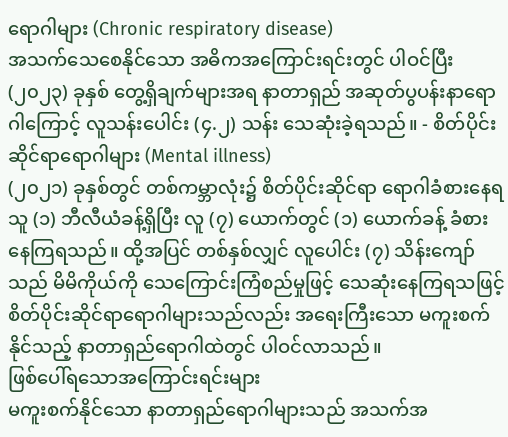ရောဂါများ (Chronic respiratory disease)
အသက်သေစေနိုင်သော အဓိကအကြောင်းရင်းတွင် ပါဝင်ပြီး (၂၀၂၃) ခုနှစ် တွေ့ရှိချက်များအရ နာတာရှည် အဆုတ်ပွပန်းနာရောဂါကြောင့် လူသန်းပေါင်း (၄.၂) သန်း သေဆုံးခဲ့ရသည်။ - စိတ်ပိုင်းဆိုင်ရာရောဂါများ (Mental illness)
(၂၀၂၁) ခုနှစ်တွင် တစ်ကမ္ဘာလုံး၌ စိတ်ပိုင်းဆိုင်ရာ ရောဂါခံစားနေရသူ (၁) ဘီလီယံခန့်ရှိပြီး လူ (၇) ယောက်တွင် (၁) ယောက်ခန့် ခံစားနေကြရသည်။ ထို့အပြင် တစ်နှစ်လျှင် လူပေါင်း (၇) သိန်းကျော်သည် မိမိကိုယ်ကို သေကြောင်းကြံစည်မှုဖြင့် သေဆုံးနေကြရသဖြင့် စိတ်ပိုင်းဆိုင်ရာရောဂါများသည်လည်း အရေးကြီးသော မကူးစက်နိုင်သည့် နာတာရှည်ရောဂါထဲတွင် ပါဝင်လာသည်။
ဖြစ်ပေါ်ရသောအကြောင်းရင်းများ
မကူးစက်နိုင်သော နာတာရှည်ရောဂါများသည် အသက်အ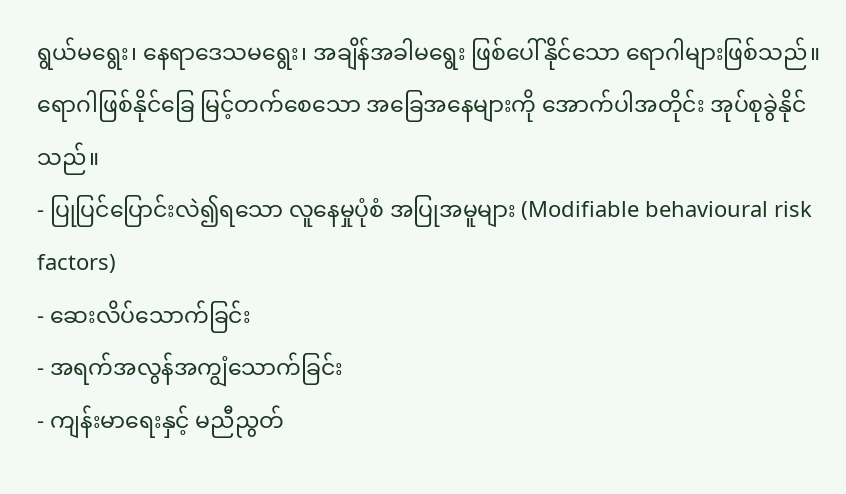ရွယ်မရွေး၊ နေရာဒေသမရွေး၊ အချိန်အခါမရွေး ဖြစ်ပေါ်နိုင်သော ရောဂါများဖြစ်သည်။ ရောဂါဖြစ်နိုင်ခြေ မြင့်တက်စေသော အခြေအနေများကို အောက်ပါအတိုင်း အုပ်စုခွဲနိုင်သည်။
- ပြုပြင်ပြောင်းလဲ၍ရသော လူနေမှုပုံစံ အပြုအမူများ (Modifiable behavioural risk factors)
- ဆေးလိပ်သောက်ခြင်း
- အရက်အလွန်အကျွံသောက်ခြင်း
- ကျန်းမာရေးနှင့် မညီညွတ်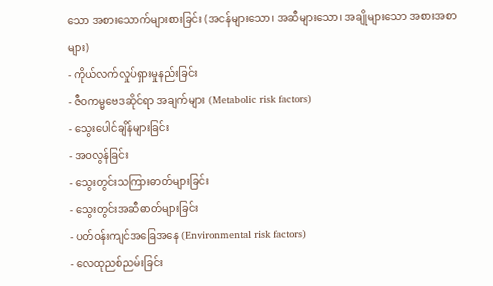သော အစားသောက်များစားခြင်း (အငန်များသော၊ အဆီများသော၊ အချိုများသော အစားအစာများ)
- ကိုယ်လက်လှုပ်ရှားမှုနည်းခြင်း
- ဇီဝကမ္မဗေဒဆိုင်ရာ အချက်များ (Metabolic risk factors)
- သွေးပေါင်ချိန်များခြင်း
- အဝလွန်ခြင်း
- သွေးတွင်းသကြားဓာတ်များခြင်း
- သွေးတွင်းအဆီဓာတ်များခြင်း
- ပတ်ဝန်းကျင်အခြေအနေ (Environmental risk factors)
- လေထုညစ်ညမ်းခြင်း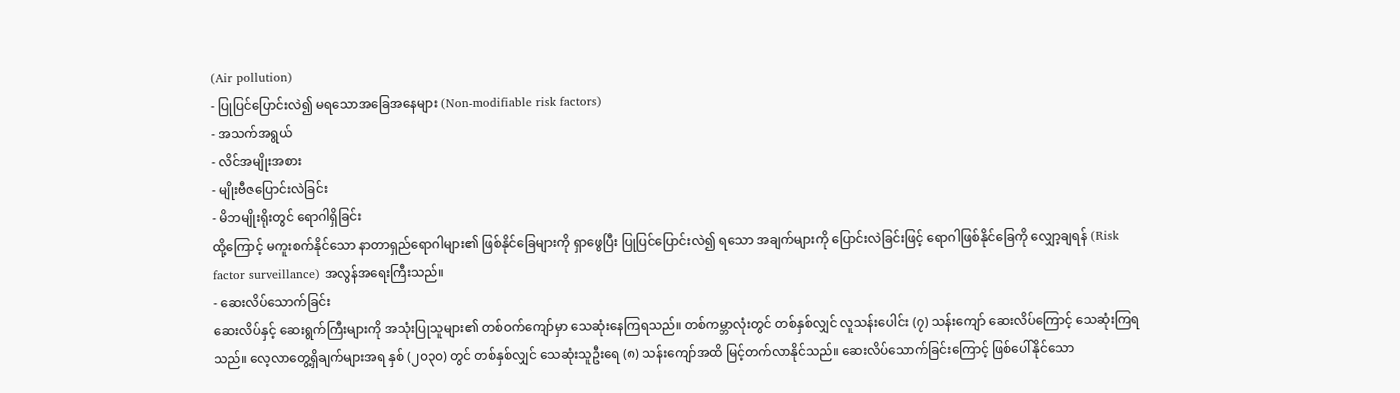(Air pollution)
- ပြုပြင်ပြောင်းလဲ၍ မရသောအခြေအနေများ (Non-modifiable risk factors)
- အသက်အရွယ်
- လိင်အမျိုးအစား
- မျိုးဗီဇပြောင်းလဲခြင်း
- မိဘမျိုးရိုးတွင် ရောဂါရှိခြင်း
ထို့ကြောင့် မကူးစက်နိုင်သော နာတာရှည်ရောဂါများ၏ ဖြစ်နိုင်ခြေများကို ရှာဖွေပြီး ပြုပြင်ပြောင်းလဲ၍ ရသော အချက်များကို ပြောင်းလဲခြင်းဖြင့် ရောဂါဖြစ်နိုင်ခြေကို လျှော့ချရန် (Risk factor surveillance) အလွန်အရေးကြီးသည်။
- ဆေးလိပ်သောက်ခြင်း
ဆေးလိပ်နှင့် ဆေးရွက်ကြီးများကို အသုံးပြုသူများ၏ တစ်ဝက်ကျော်မှာ သေဆုံးနေကြရသည်။ တစ်ကမ္ဘာလုံးတွင် တစ်နှစ်လျှင် လူသန်းပေါင်း (၇) သန်းကျော် ဆေးလိပ်ကြောင့် သေဆုံးကြရသည်။ လေ့လာတွေ့ရှိချက်များအရ နှစ် (၂၀၃၀) တွင် တစ်နှစ်လျှင် သေဆုံးသူဦးရေ (၈) သန်းကျော်အထိ မြင့်တက်လာနိုင်သည်။ ဆေးလိပ်သောက်ခြင်းကြောင့် ဖြစ်ပေါ်နိုင်သော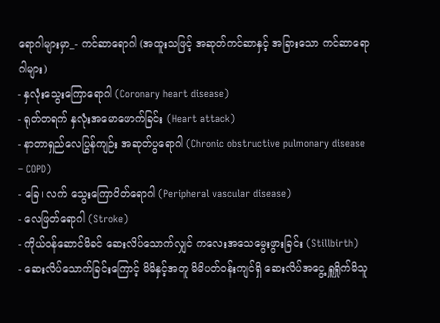ရောဂါများမှာ_- ကင်ဆာရောဂါ (အထူးသဖြင့် အဆုတ်ကင်ဆာနှင့် အခြားသော ကင်ဆာရောဂါများ)
- နှလုံးသွေးကြောရောဂါ (Coronary heart disease)
- ရုတ်တရက် နှလုံးအမောဖောက်ခြင်း (Heart attack)
- နာတာရှည်လေပြွန်ကျဉ်း အဆုတ်ပွရောဂါ (Chronic obstructive pulmonary disease – COPD)
- ခြေ၊ လက် သွေးကြောပိတ်ရောဂါ (Peripheral vascular disease)
- လေဖြတ်ရောဂါ (Stroke)
- ကိုယ်ဝန်ဆောင်မိခင် ဆေးလိပ်သောက်လျှင် ကလေးအသေမွေးဖွားခြင်း (Stillbirth)
- ဆေးလိပ်သောက်ခြင်းကြောင့် မိမိနှင့်အတူ မိမိပတ်ဝန်းကျင်ရှိ ဆေးလိပ်အငွေ့ ရှူရှိုက်မိသူ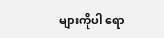များကိုပါ ရော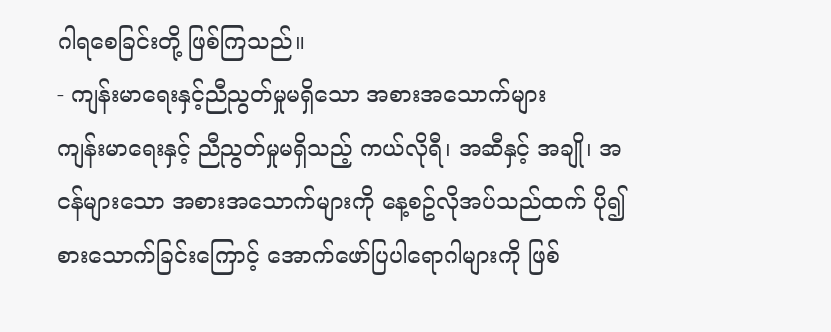ဂါရစေခြင်းတို့ ဖြစ်ကြသည်။
- ကျန်းမာရေးနှင့်ညီညွတ်မှုမရှိသော အစားအသောက်များ
ကျန်းမာရေးနှင့် ညီညွတ်မှုမရှိသည့် ကယ်လိုရီ၊ အဆီနှင့် အချို၊ အငန်များသော အစားအသောက်များကို နေ့စဥ်လိုအပ်သည်ထက် ပို၍စားသောက်ခြင်းကြောင့် အောက်ဖော်ပြပါရောဂါများကို ဖြစ်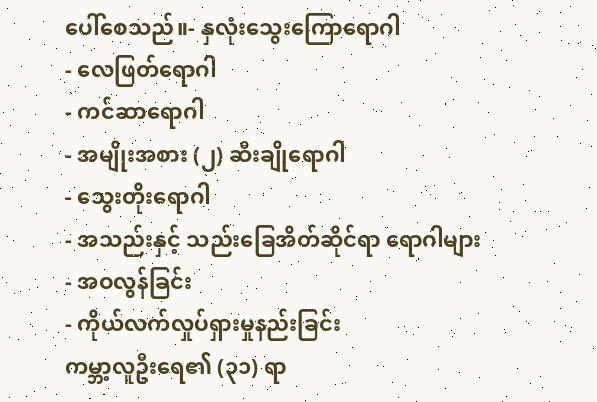ပေါ်စေသည်။- နှလုံးသွေးကြောရောဂါ
- လေဖြတ်ရောဂါ
- ကင်ဆာရောဂါ
- အမျိုးအစား (၂) ဆီးချိုရောဂါ
- သွေးတိုးရောဂါ
- အသည်းနှင့် သည်းခြေအိတ်ဆိုင်ရာ ရောဂါများ
- အဝလွန်ခြင်း
- ကိုယ်လက်လှုပ်ရှားမှုနည်းခြင်း
ကမ္ဘာ့လူဦးရေ၏ (၃၁) ရာ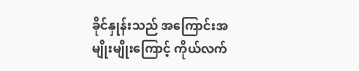ခိုင်နှုန်းသည် အကြောင်းအမျိုးမျိုးကြောင့် ကိုယ်လက်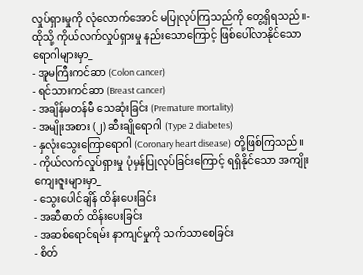လှုပ်ရှားမှုကို လုံလောက်အောင် မပြုလုပ်ကြသည်ကို တွေ့ရှိရသည်။- ထိုသို့ ကိုယ်လက်လှုပ်ရှားမှု နည်းသောကြောင့် ဖြစ်ပေါ်လာနိုင်သော ရောဂါများမှာ_
- အူမကြီးကင်ဆာ (Colon cancer)
- ရင်သားကင်ဆာ (Breast cancer)
- အချိန်မတန်မီ သေဆုံးခြင်း (Premature mortality)
- အမျိုးအစား (၂) ဆီးချိုရောဂါ (Type 2 diabetes)
- နှလုံးသွေးကြောရောဂါ (Coronary heart disease) တို့ဖြစ်ကြသည်။
- ကိုယ်လက်လှုပ်ရှားမှု ပုံမှန်ပြုလုပ်ခြင်းကြောင့် ရရှိနိုင်သော အကျိုးကျေးဇူးများမှာ_
- သွေးပေါင်ချိန် ထိန်းပေးခြင်း
- အဆီဓာတ် ထိန်းပေးခြင်း
- အဆစ်ရောင်ရမ်း နာကျင်မှုကို သက်သာစေခြင်း
- စိတ်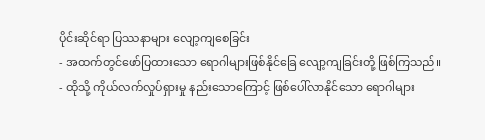ပိုင်းဆိုင်ရာ ပြဿနာများ လျော့ကျစေခြင်း
- အထက်တွင်ဖော်ပြထားသော ရောဂါများဖြစ်နိုင်ခြေ လျော့ကျခြင်းတို့ ဖြစ်ကြသည်။
- ထိုသို့ ကိုယ်လက်လှုပ်ရှားမှု နည်းသောကြောင့် ဖြစ်ပေါ်လာနိုင်သော ရောဂါများ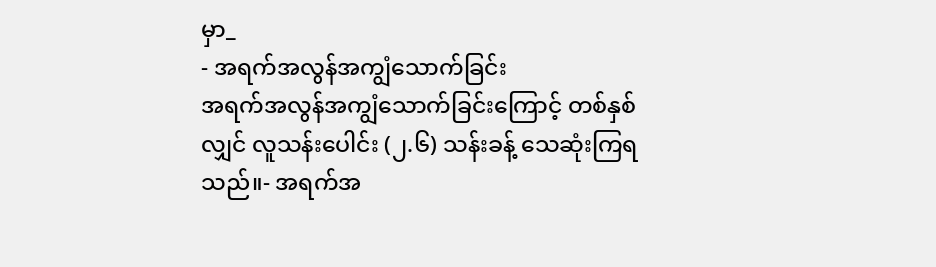မှာ_
- အရက်အလွန်အကျွံသောက်ခြင်း
အရက်အလွန်အကျွံသောက်ခြင်းကြောင့် တစ်နှစ်လျှင် လူသန်းပေါင်း (၂.၆) သန်းခန့် သေဆုံးကြရသည်။- အရက်အ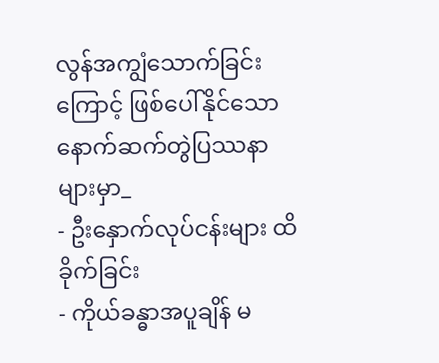လွန်အကျွံသောက်ခြင်းကြောင့် ဖြစ်ပေါ်နိုင်သော နောက်ဆက်တွဲပြဿနာများမှာ_
- ဦးနှောက်လုပ်ငန်းများ ထိခိုက်ခြင်း
- ကိုယ်ခန္ဓာအပူချိန် မ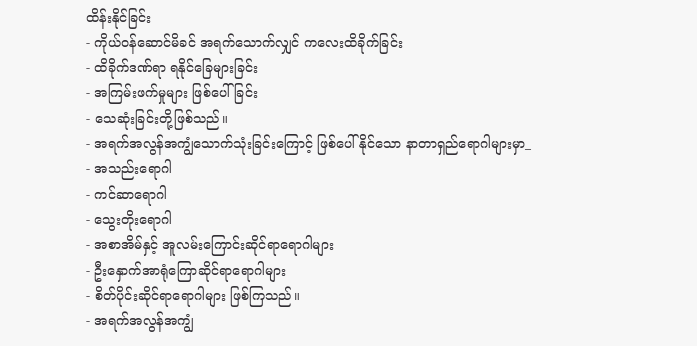ထိန်းနိုင်ခြင်း
- ကိုယ်ဝန်ဆောင်မိခင် အရက်သောက်လျှင် ကလေးထိခိုက်ခြင်း
- ထိခိုက်ဒဏ်ရာ ရနိုင်ခြေများခြင်း
- အကြမ်းဖက်မှုများ ဖြစ်ပေါ်ခြင်း
- သေဆုံးခြင်းတို့ဖြစ်သည်။
- အရက်အလွန်အကျွံသောက်သုံးခြင်းကြောင့် ဖြစ်ပေါ်နိုင်သော နာတာရှည်ရောဂါများမှာ_
- အသည်းရောဂါ
- ကင်ဆာရောဂါ
- သွေးတိုးရောဂါ
- အစာအိမ်နှင့် အူလမ်းကြောင်းဆိုင်ရာရောဂါများ
- ဦးနှောက်အာရုံကြောဆိုင်ရာရောဂါများ
- စိတ်ပိုင်းဆိုင်ရာရောဂါများ ဖြစ်ကြသည်။
- အရက်အလွန်အကျွံ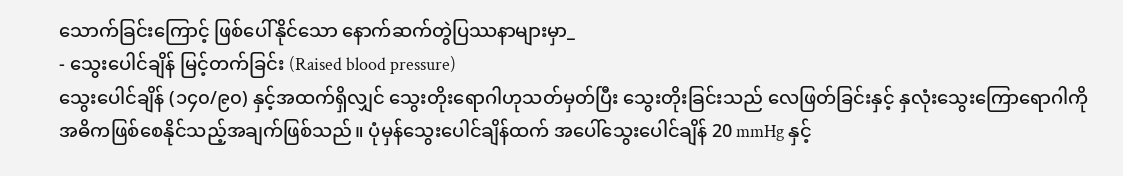သောက်ခြင်းကြောင့် ဖြစ်ပေါ်နိုင်သော နောက်ဆက်တွဲပြဿနာများမှာ_
- သွေးပေါင်ချိန် မြင့်တက်ခြင်း (Raised blood pressure)
သွေးပေါင်ချိန် (၁၄၀/၉၀) နှင့်အထက်ရှိလျှင် သွေးတိုးရောဂါဟုသတ်မှတ်ပြီး သွေးတိုးခြင်းသည် လေဖြတ်ခြင်းနှင့် နှလုံးသွေးကြောရောဂါကို အဓိကဖြစ်စေနိုင်သည့်အချက်ဖြစ်သည်။ ပုံမှန်သွေးပေါင်ချိန်ထက် အပေါ်သွေးပေါင်ချိန် 20 mmHg နှင့်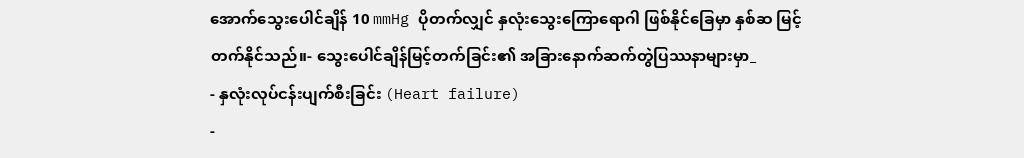အောက်သွေးပေါင်ချိန် 10 mmHg ပိုတက်လျှင် နှလုံးသွေးကြောရောဂါ ဖြစ်နိုင်ခြေမှာ နှစ်ဆ မြင့်တက်နိုင်သည်။- သွေးပေါင်ချိန်မြင့်တက်ခြင်း၏ အခြားနောက်ဆက်တွဲပြဿနာများမှာ_
- နှလုံးလုပ်ငန်းပျက်စီးခြင်း (Heart failure)
-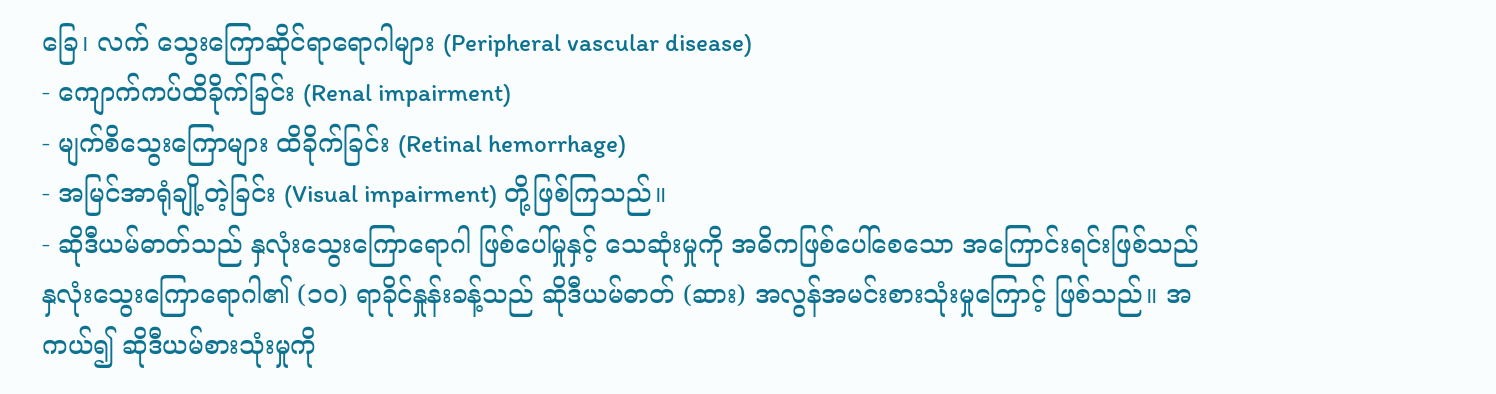ခြေ၊ လက် သွေးကြောဆိုင်ရာရောဂါများ (Peripheral vascular disease)
- ကျောက်ကပ်ထိခိုက်ခြင်း (Renal impairment)
- မျက်စိသွေးကြောများ ထိခိုက်ခြင်း (Retinal hemorrhage)
- အမြင်အာရုံချို့တဲ့ခြင်း (Visual impairment) တို့ဖြစ်ကြသည်။
- ဆိုဒီယမ်ဓာတ်သည် နှလုံးသွေးကြောရောဂါ ဖြစ်ပေါ်မှုနှင့် သေဆုံးမှုကို အဓိကဖြစ်ပေါ်စေသော အကြောင်းရင်းဖြစ်သည်
နှလုံးသွေးကြောရောဂါ၏ (၁၀) ရာခိုင်နှုန်းခန့်သည် ဆိုဒီယမ်ဓာတ် (ဆား) အလွန်အမင်းစားသုံးမှုကြောင့် ဖြစ်သည်။ အကယ်၍ ဆိုဒီယမ်စားသုံးမှုကို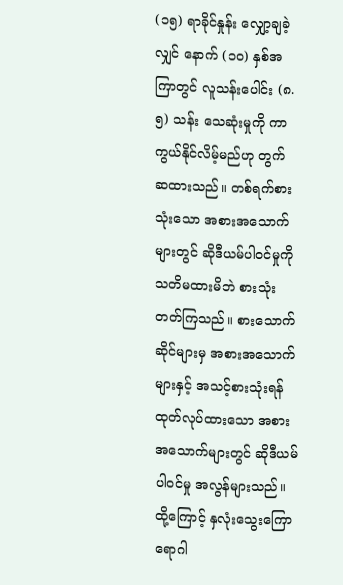(၁၅) ရာခိုင်နှုန်း လျှော့ချခဲ့လျှင် နောက် (၁၀) နှစ်အကြာတွင် လူသန်းပေါင်း (၈.၅) သန်း သေဆုံးမှုကို ကာကွယ်နိုင်လိမ့်မည်ဟု တွက်ဆထားသည်။ တစ်ရက်စားသုံးသော အစားအသောက်များတွင် ဆိုဒီယမ်ပါဝင်မှုကို သတိမထားမိဘဲ စားသုံးတတ်ကြသည်။ စားသောက်ဆိုင်များမှ အစားအသောက်များနှင့် အသင့်စားသုံးရန် ထုတ်လုပ်ထားသော အစားအသောက်များတွင် ဆိုဒီယမ်ပါဝင်မှု အလွန်များသည်။ ထို့ကြောင့် နှလုံးသွေးကြောရောဂါ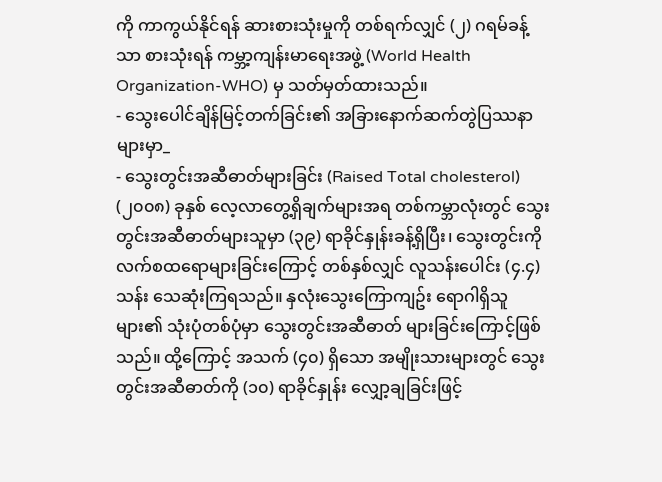ကို ကာကွယ်နိုင်ရန် ဆားစားသုံးမှုကို တစ်ရက်လျှင် (၂) ဂရမ်ခန့်သာ စားသုံးရန် ကမ္ဘာ့ကျန်းမာရေးအဖွဲ့ (World Health Organization-WHO) မှ သတ်မှတ်ထားသည်။
- သွေးပေါင်ချိန်မြင့်တက်ခြင်း၏ အခြားနောက်ဆက်တွဲပြဿနာများမှာ_
- သွေးတွင်းအဆီဓာတ်များခြင်း (Raised Total cholesterol)
(၂၀၀၈) ခုနှစ် လေ့လာတွေ့ရှိချက်များအရ တစ်ကမ္ဘာလုံးတွင် သွေးတွင်းအဆီဓာတ်များသူမှာ (၃၉) ရာခိုင်နှုန်းခန့်ရှိပြီး၊ သွေးတွင်းကိုလက်စထရောများခြင်းကြောင့် တစ်နှစ်လျှင် လူသန်းပေါင်း (၄.၄) သန်း သေဆုံးကြရသည်။ နှလုံးသွေးကြောကျဥ်း ရောဂါရှိသူများ၏ သုံးပုံတစ်ပုံမှာ သွေးတွင်းအဆီဓာတ် များခြင်းကြောင့်ဖြစ်သည်။ ထို့ကြောင့် အသက် (၄၀) ရှိသော အမျိုးသားများတွင် သွေးတွင်းအဆီဓာတ်ကို (၁၀) ရာခိုင်နှုန်း လျှော့ချခြင်းဖြင့်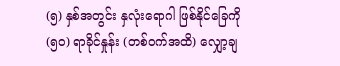(၅) နှစ်အတွင်း နှလုံးရောဂါ ဖြစ်နိုင်ခြေကို (၅၀) ရာခိုင်နှုန်း (တစ်ဝက်အထိ) လျှော့ချ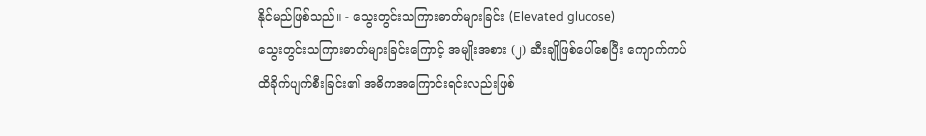နိုင်မည်ဖြစ်သည်။ - သွေးတွင်းသကြားဓာတ်များခြင်း (Elevated glucose)
သွေးတွင်းသကြားဓာတ်များခြင်းကြောင့် အမျိုးအစား (၂) ဆီးချိုဖြစ်ပေါ်စေပြီး ကျောက်ကပ်ထိခိုက်ပျက်စီးခြင်း၏ အဓိကအကြောင်းရင်းလည်းဖြစ်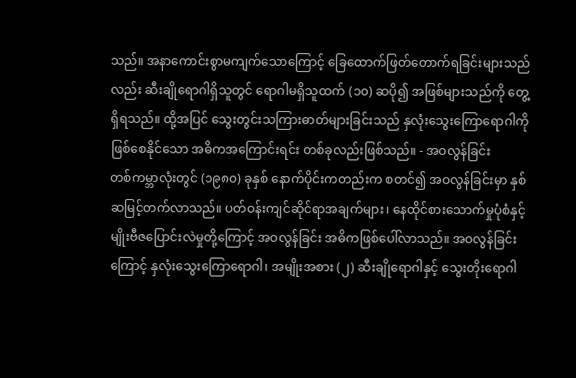သည်။ အနာကောင်းစွာမကျက်သောကြောင့် ခြေထောက်ဖြတ်တောက်ရခြင်းများသည်လည်း ဆီးချိုရောဂါရှိသူတွင် ရောဂါမရှိသူထက် (၁၀) ဆပို၍ အဖြစ်များသည်ကို တွေ့ရှိရသည်။ ထို့အပြင် သွေးတွင်းသကြားဓာတ်များခြင်းသည် နှလုံးသွေးကြောရောဂါကို ဖြစ်စေနိုင်သော အဓိကအကြောင်းရင်း တစ်ခုလည်းဖြစ်သည်။ - အဝလွန်ခြင်း
တစ်ကမ္ဘာလုံးတွင် (၁၉၈၀) ခုနှစ် နောက်ပိုင်းကတည်းက စတင်၍ အဝလွန်ခြင်းမှာ နှစ်ဆမြင့်တက်လာသည်။ ပတ်ဝန်းကျင်ဆိုင်ရာအချက်များ၊ နေထိုင်စားသောက်မှုပုံစံနှင့် မျိုးဗီဇပြောင်းလဲမှုတို့ကြောင့် အဝလွန်ခြင်း အဓိကဖြစ်ပေါ်လာသည်။ အဝလွန်ခြင်းကြောင့် နှလုံးသွေးကြောရောဂါ၊ အမျိုးအစား (၂) ဆီးချိုရောဂါနှင့် သွေးတိုးရောဂါ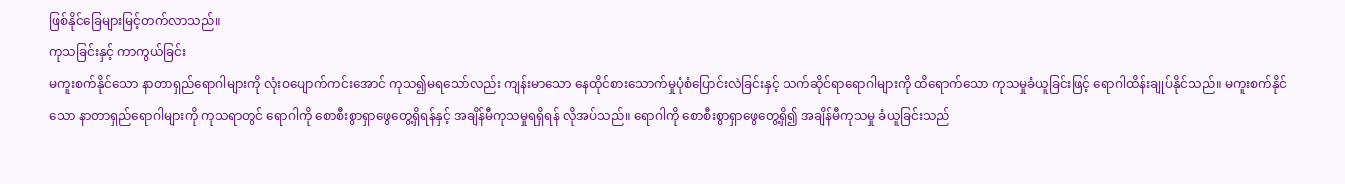ဖြစ်နိုင်ခြေများမြင့်တက်လာသည်။
ကုသခြင်းနှင့် ကာကွယ်ခြင်း
မကူးစက်နိုင်သော နာတာရှည်ရောဂါများကို လုံးဝပျောက်ကင်းအောင် ကုသ၍မရသော်လည်း ကျန်းမာသော နေထိုင်စားသောက်မှုပုံစံပြောင်းလဲခြင်းနှင့် သက်ဆိုင်ရာရောဂါများကို ထိရောက်သော ကုသမှုခံယူခြင်းဖြင့် ရောဂါထိန်းချုပ်နိုင်သည်။ မကူးစက်နိုင်သော နာတာရှည်ရောဂါများကို ကုသရာတွင် ရောဂါကို စောစီးစွာရှာဖွေတွေ့ရှိရန်နှင့် အချိန်မီကုသမှုရရှိရန် လိုအပ်သည်။ ရောဂါကို စောစီးစွာရှာဖွေတွေ့ရှိ၍ အချိန်မီကုသမှု ခံယူခြင်းသည်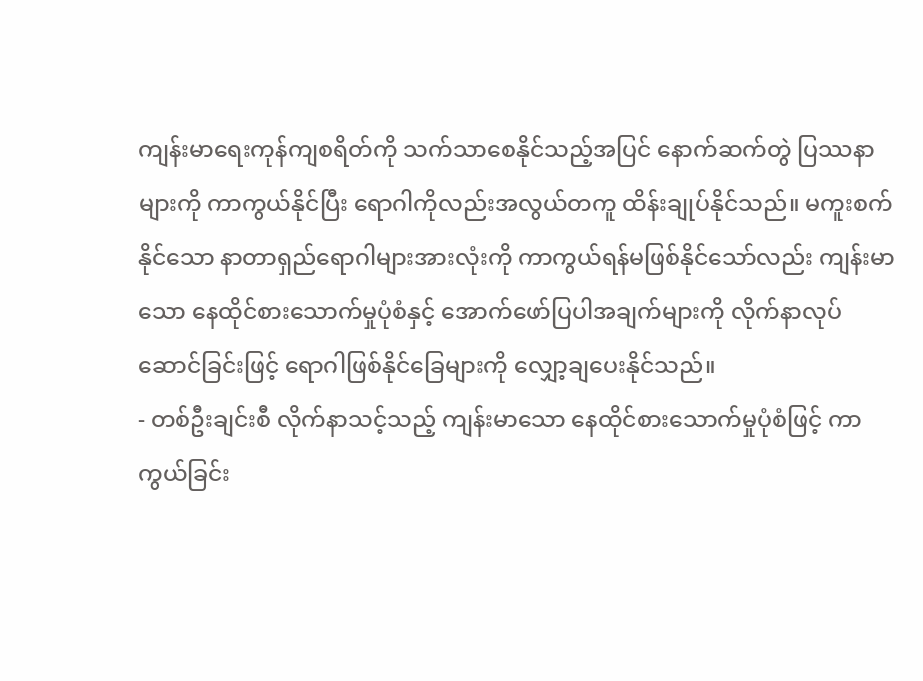ကျန်းမာရေးကုန်ကျစရိတ်ကို သက်သာစေနိုင်သည့်အပြင် နောက်ဆက်တွဲ ပြဿနာများကို ကာကွယ်နိုင်ပြီး ရောဂါကိုလည်းအလွယ်တကူ ထိန်းချုပ်နိုင်သည်။ မကူးစက်နိုင်သော နာတာရှည်ရောဂါများအားလုံးကို ကာကွယ်ရန်မဖြစ်နိုင်သော်လည်း ကျန်းမာသော နေထိုင်စားသောက်မှုပုံစံနှင့် အောက်ဖော်ပြပါအချက်များကို လိုက်နာလုပ်ဆောင်ခြင်းဖြင့် ရောဂါဖြစ်နိုင်ခြေများကို လျှော့ချပေးနိုင်သည်။
- တစ်ဦးချင်းစီ လိုက်နာသင့်သည့် ကျန်းမာသော နေထိုင်စားသောက်မှုပုံစံဖြင့် ကာကွယ်ခြင်း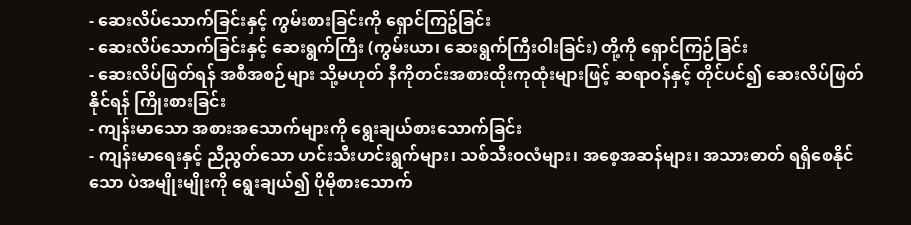- ဆေးလိပ်သောက်ခြင်းနှင့် ကွမ်းစားခြင်းကို ရှောင်ကြဥ်ခြင်း
- ဆေးလိပ်သောက်ခြင်းနှင့် ဆေးရွက်ကြီး (ကွမ်းယာ၊ ဆေးရွက်ကြီးဝါးခြင်း) တို့ကို ရှောင်ကြဉ်ခြင်း
- ဆေးလိပ်ဖြတ်ရန် အစီအစဉ်များ သို့မဟုတ် နီကိုတင်းအစားထိုးကုထုံးများဖြင့် ဆရာဝန်နှင့် တိုင်ပင်၍ ဆေးလိပ်ဖြတ်နိုင်ရန် ကြိုးစားခြင်း
- ကျန်းမာသော အစားအသောက်များကို ရွေးချယ်စားသောက်ခြင်း
- ကျန်းမာရေးနှင့် ညီညွတ်သော ဟင်းသီးဟင်းရွက်များ၊ သစ်သီးဝလံများ၊ အစေ့အဆန်များ၊ အသားဓာတ် ရရှိစေနိုင်သော ပဲအမျိုးမျိုးကို ရွေးချယ်၍ ပိုမိုစားသောက်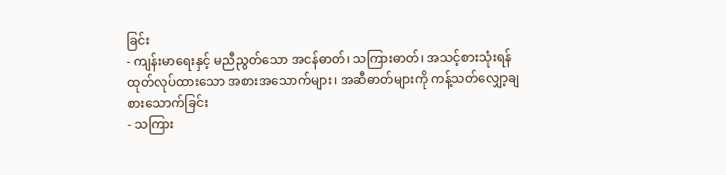ခြင်း
- ကျန်းမာရေးနှင့် မညီညွတ်သော အငန်ဓာတ်၊ သကြားဓာတ်၊ အသင့်စားသုံးရန် ထုတ်လုပ်ထားသော အစားအသောက်များ၊ အဆီဓာတ်များကို ကန့်သတ်လျှော့ချစားသောက်ခြင်း
- သကြား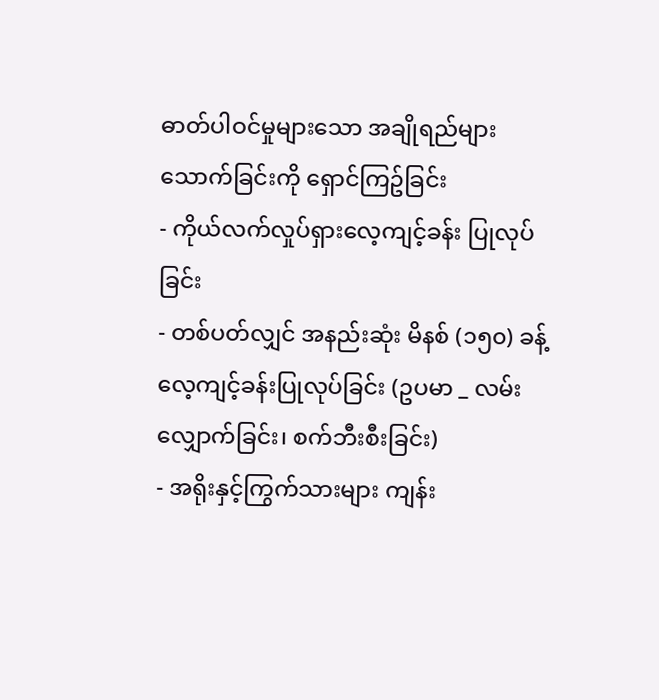ဓာတ်ပါဝင်မှုများသော အချိုရည်များသောက်ခြင်းကို ရှောင်ကြဥ်ခြင်း
- ကိုယ်လက်လှုပ်ရှားလေ့ကျင့်ခန်း ပြုလုပ်ခြင်း
- တစ်ပတ်လျှင် အနည်းဆုံး မိနစ် (၁၅၀) ခန့် လေ့ကျင့်ခန်းပြုလုပ်ခြင်း (ဥပမာ _ လမ်းလျှောက်ခြင်း၊ စက်ဘီးစီးခြင်း)
- အရိုးနှင့်ကြွက်သားများ ကျန်း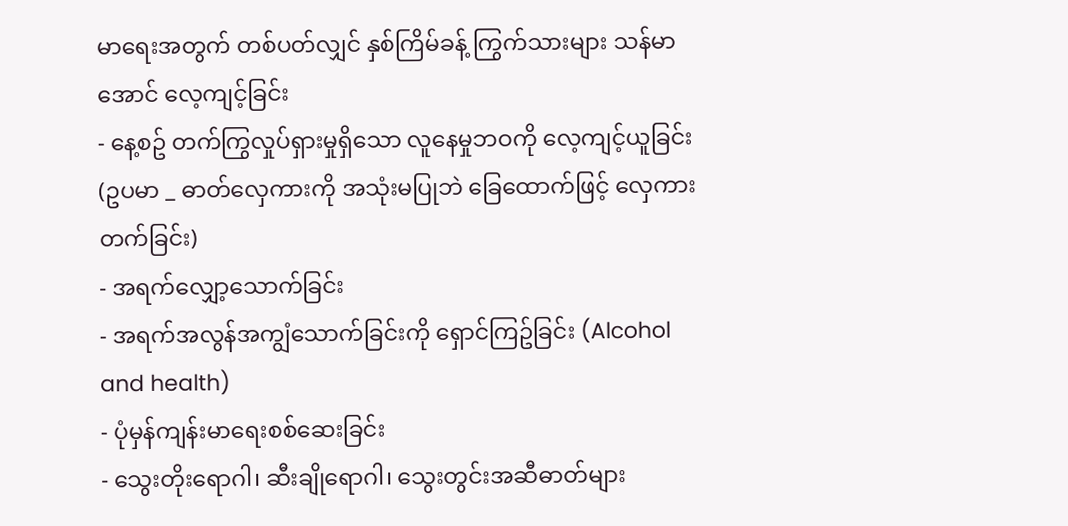မာရေးအတွက် တစ်ပတ်လျှင် နှစ်ကြိမ်ခန့် ကြွက်သားများ သန်မာအောင် လေ့ကျင့်ခြင်း
- နေ့စဥ် တက်ကြွလှုပ်ရှားမှုရှိသော လူနေမှုဘဝကို လေ့ကျင့်ယူခြင်း (ဥပမာ _ ဓာတ်လှေကားကို အသုံးမပြုဘဲ ခြေထောက်ဖြင့် လှေကားတက်ခြင်း)
- အရက်လျှော့သောက်ခြင်း
- အရက်အလွန်အကျွံသောက်ခြင်းကို ရှောင်ကြဥ်ခြင်း (Alcohol and health)
- ပုံမှန်ကျန်းမာရေးစစ်ဆေးခြင်း
- သွေးတိုးရောဂါ၊ ဆီးချိုရောဂါ၊ သွေးတွင်းအဆီဓာတ်များ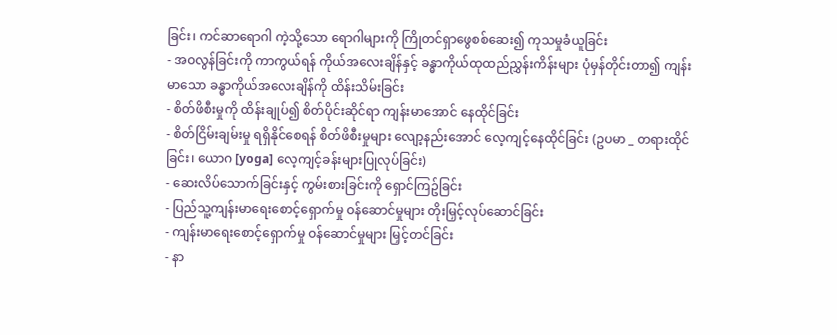ခြင်း၊ ကင်ဆာရောဂါ ကဲ့သို့သော ရောဂါများကို ကြိုတင်ရှာဖွေစစ်ဆေး၍ ကုသမှုခံယူခြင်း
- အဝလွန်ခြင်းကို ကာကွယ်ရန် ကိုယ်အလေးချိန်နှင့် ခန္ဓာကိုယ်ထုထည်ညွှန်းကိန်းများ ပုံမှန်တိုင်းတာ၍ ကျန်းမာသော ခန္ဓာကိုယ်အလေးချိန်ကို ထိန်းသိမ်းခြင်း
- စိတ်ဖိစီးမှုကို ထိန်းချုပ်၍ စိတ်ပိုင်းဆိုင်ရာ ကျန်းမာအောင် နေထိုင်ခြင်း
- စိတ်ငြိမ်းချမ်းမှု ရရှိနိုင်စေရန် စိတ်ဖိစီးမှုများ လျော့နည်းအောင် လေ့ကျင့်နေထိုင်ခြင်း (ဥပမာ _ တရားထိုင်ခြင်း၊ ယောဂ [yoga] လေ့ကျင့်ခန်းများပြုလုပ်ခြင်း)
- ဆေးလိပ်သောက်ခြင်းနှင့် ကွမ်းစားခြင်းကို ရှောင်ကြဥ်ခြင်း
- ပြည်သူ့ကျန်းမာရေးစောင့်ရှောက်မှု ဝန်ဆောင်မှုများ တိုးမြှင့်လုပ်ဆောင်ခြင်း
- ကျန်းမာရေးစောင့်ရှောက်မှု ဝန်ဆောင်မှုများ မြှင့်တင်ခြင်း
- နာ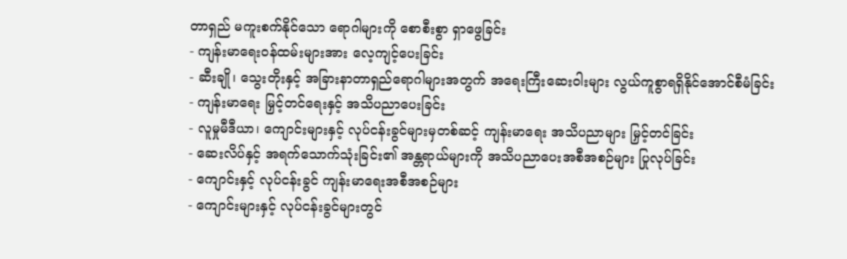တာရှည် မကူးစက်နိုင်သော ရောဂါများကို စောစီးစွာ ရှာဖွေခြင်း
- ကျန်းမာရေးဝန်ထမ်းများအား လေ့ကျင့်ပေးခြင်း
- ဆီးချို၊ သွေးတိုးနှင့် အခြားနာတာရှည်ရောဂါများအတွက် အရေးကြီးဆေးဝါးများ လွယ်ကူစွာရရှိနိုင်အောင်စီမံခြင်း
- ကျန်းမာရေး မြှင့်တင်ရေးနှင့် အသိပညာပေးခြင်း
- လူမှုမီဒီယာ၊ ကျောင်းများနှင့် လုပ်ငန်းခွင်များမှတစ်ဆင့် ကျန်းမာရေး အသိပညာများ မြှင့်တင်ခြင်း
- ဆေးလိပ်နှင့် အရက်သောက်သုံးခြင်း၏ အန္တရာယ်များကို အသိပညာပေးအစီအစဉ်များ ပြုလုပ်ခြင်း
- ကျောင်းနှင့် လုပ်ငန်းခွင် ကျန်းမာရေးအစီအစဉ်များ
- ကျောင်းများနှင့် လုပ်ငန်းခွင်များတွင်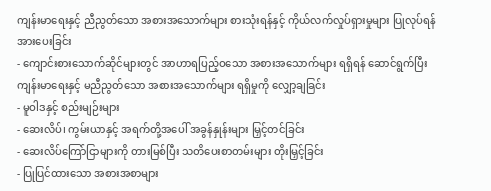ကျန်းမာရေးနှင့် ညီညွတ်သော အစားအသောက်များ စားသုံးရန်နှင့် ကိုယ်လက်လှုပ်ရှားမှုများ ပြုလုပ်ရန် အားပေးခြင်း
- ကျောင်းစားသောက်ဆိုင်များတွင် အာဟာရပြည့်ဝသော အစားအသောက်များ ရရှိရန် ဆောင်ရွက်ပြီး ကျန်းမာရေးနှင့် မညီညွတ်သော အစားအသောက်များ ရရှိမှုကို လျှော့ချခြင်း
- မူဝါဒနှင့် စည်းမျဉ်းများ
- ဆေးလိပ်၊ ကွမ်းယာနှင့် အရက်တို့အပေါ် အခွန်နှုန်းများ မြှင့်တင်ခြင်း
- ဆေးလိပ်ကြော်ငြာများကို တားမြစ်ပြီး သတိပေးစာတမ်းများ တိုးမြှင့်ခြင်း
- ပြုပြင်ထားသော အစားအစာများ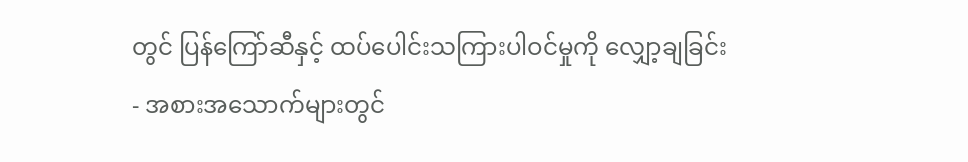တွင် ပြန်ကြော်ဆီနှင့် ထပ်ပေါင်းသကြားပါဝင်မှုကို လျှော့ချခြင်း
- အစားအသောက်များတွင်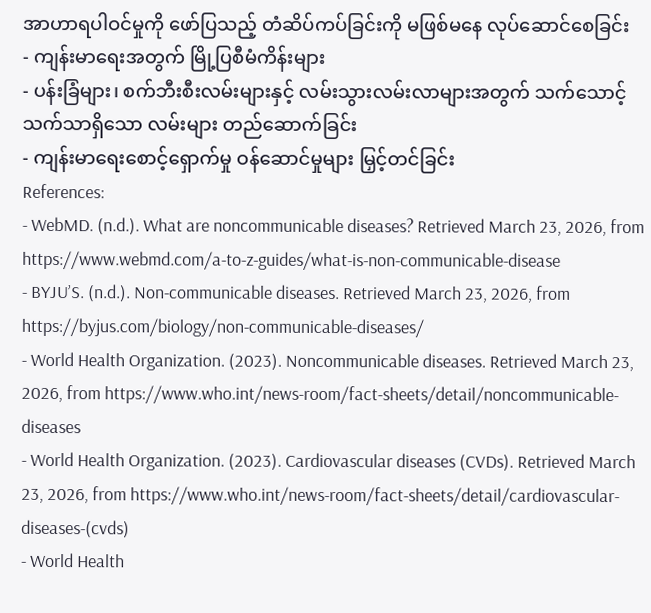အာဟာရပါဝင်မှုကို ဖော်ပြသည့် တံဆိပ်ကပ်ခြင်းကို မဖြစ်မနေ လုပ်ဆောင်စေခြင်း
- ကျန်းမာရေးအတွက် မြို့ပြစီမံကိန်းများ
- ပန်းခြံများ၊ စက်ဘီးစီးလမ်းများနှင့် လမ်းသွားလမ်းလာများအတွက် သက်သောင့်သက်သာရှိသော လမ်းများ တည်ဆောက်ခြင်း
- ကျန်းမာရေးစောင့်ရှောက်မှု ဝန်ဆောင်မှုများ မြှင့်တင်ခြင်း
References:
- WebMD. (n.d.). What are noncommunicable diseases? Retrieved March 23, 2026, from https://www.webmd.com/a-to-z-guides/what-is-non-communicable-disease
- BYJU’S. (n.d.). Non-communicable diseases. Retrieved March 23, 2026, from https://byjus.com/biology/non-communicable-diseases/
- World Health Organization. (2023). Noncommunicable diseases. Retrieved March 23, 2026, from https://www.who.int/news-room/fact-sheets/detail/noncommunicable-diseases
- World Health Organization. (2023). Cardiovascular diseases (CVDs). Retrieved March 23, 2026, from https://www.who.int/news-room/fact-sheets/detail/cardiovascular-diseases-(cvds)
- World Health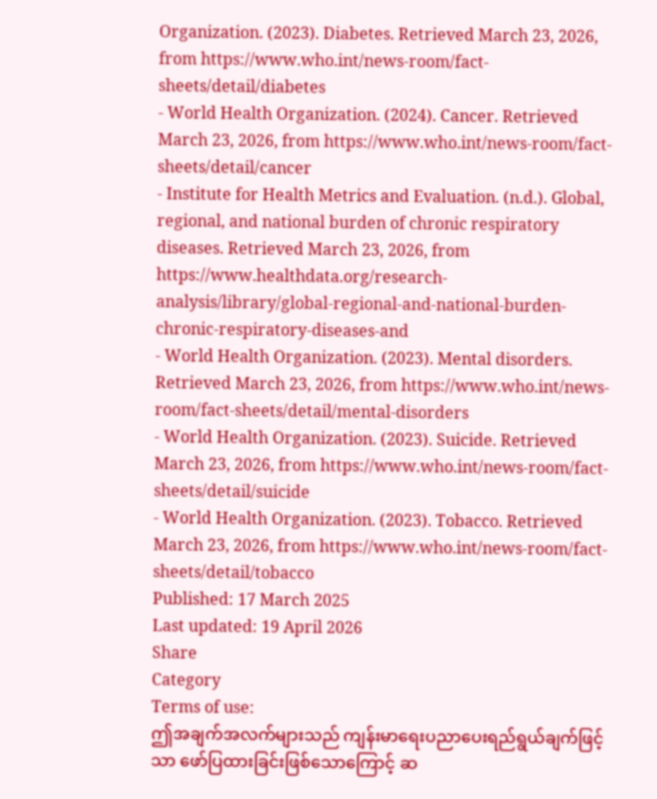Organization. (2023). Diabetes. Retrieved March 23, 2026, from https://www.who.int/news-room/fact-sheets/detail/diabetes
- World Health Organization. (2024). Cancer. Retrieved March 23, 2026, from https://www.who.int/news-room/fact-sheets/detail/cancer
- Institute for Health Metrics and Evaluation. (n.d.). Global, regional, and national burden of chronic respiratory diseases. Retrieved March 23, 2026, from https://www.healthdata.org/research-analysis/library/global-regional-and-national-burden-chronic-respiratory-diseases-and
- World Health Organization. (2023). Mental disorders. Retrieved March 23, 2026, from https://www.who.int/news-room/fact-sheets/detail/mental-disorders
- World Health Organization. (2023). Suicide. Retrieved March 23, 2026, from https://www.who.int/news-room/fact-sheets/detail/suicide
- World Health Organization. (2023). Tobacco. Retrieved March 23, 2026, from https://www.who.int/news-room/fact-sheets/detail/tobacco
Published: 17 March 2025
Last updated: 19 April 2026
Share
Category
Terms of use:
ဤအချက်အလက်များသည် ကျန်းမာရေးပညာပေးရည်ရွယ်ချက်ဖြင့်သာ ဖော်ပြထားခြင်းဖြစ်သောကြောင့် ဆ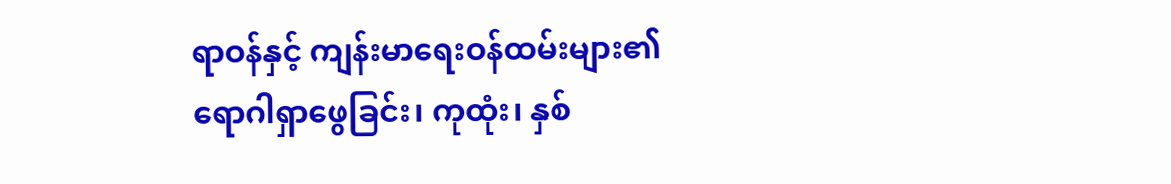ရာဝန်နှင့် ကျန်းမာရေးဝန်ထမ်းများ၏ ရောဂါရှာဖွေခြင်း၊ ကုထုံး၊ နှစ်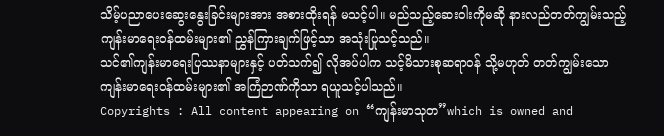သိမ့်ပညာပေးဆွေးနွေးခြင်းများအား အစားထိုးရန် မသင့်ပါ။ မည်သည့်ဆေးဝါးကိုမဆို နားလည်တတ်ကျွမ်းသည့် ကျန်းမာရေးဝန်ထမ်းများ၏ ညွှန်ကြားချက်ဖြင့်သာ အသုံးပြုသင့်သည်။
သင်၏ကျန်းမာရေးပြဿနာများနှင့် ပတ်သက်၍ လိုအပ်ပါက သင့်မိသားစုဆရာဝန် သို့မဟုတ် တတ်ကျွမ်းသော ကျန်းမာရေးဝန်ထမ်းများ၏ အကြံဉာဏ်ကိုသာ ရယူသင့်ပါသည်။
Copyrights : All content appearing on “ကျန်းမာသုတ”which is owned and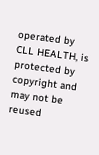operated by CLL HEALTH, is protected by copyright and may not be reused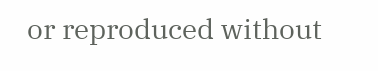or reproduced without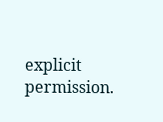explicit permission.